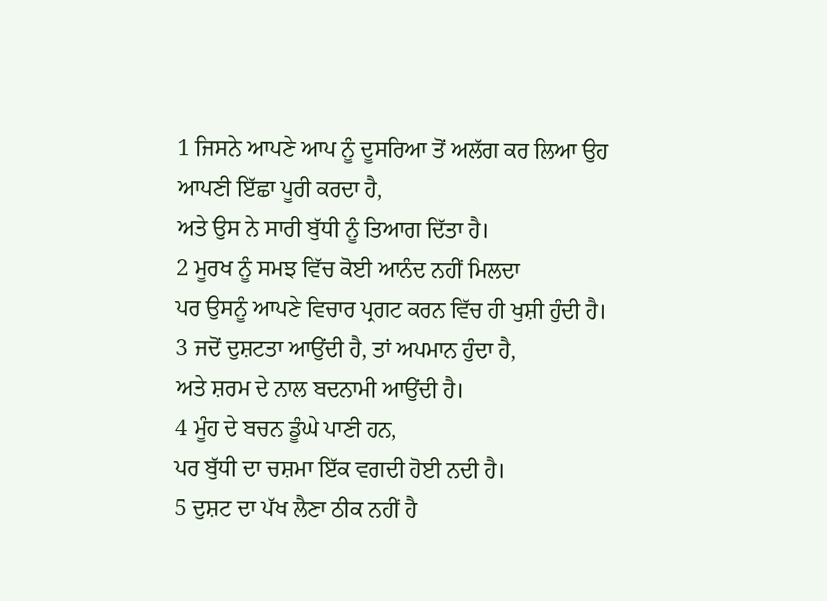1 ਜਿਸਨੇ ਆਪਣੇ ਆਪ ਨੂੰ ਦੂਸਰਿਆ ਤੋਂ ਅਲੱਗ ਕਰ ਲਿਆ ਉਹ ਆਪਣੀ ਇੱਛਾ ਪੂਰੀ ਕਰਦਾ ਹੈ,
ਅਤੇ ਉਸ ਨੇ ਸਾਰੀ ਬੁੱਧੀ ਨੂੰ ਤਿਆਗ ਦਿੱਤਾ ਹੈ।
2 ਮੂਰਖ ਨੂੰ ਸਮਝ ਵਿੱਚ ਕੋਈ ਆਨੰਦ ਨਹੀਂ ਮਿਲਦਾ
ਪਰ ਉਸਨੂੰ ਆਪਣੇ ਵਿਚਾਰ ਪ੍ਰਗਟ ਕਰਨ ਵਿੱਚ ਹੀ ਖੁਸ਼ੀ ਹੁੰਦੀ ਹੈ।
3 ਜਦੋਂ ਦੁਸ਼ਟਤਾ ਆਉਂਦੀ ਹੈ, ਤਾਂ ਅਪਮਾਨ ਹੁੰਦਾ ਹੈ,
ਅਤੇ ਸ਼ਰਮ ਦੇ ਨਾਲ ਬਦਨਾਮੀ ਆਉਂਦੀ ਹੈ।
4 ਮੂੰਹ ਦੇ ਬਚਨ ਡੂੰਘੇ ਪਾਣੀ ਹਨ,
ਪਰ ਬੁੱਧੀ ਦਾ ਚਸ਼ਮਾ ਇੱਕ ਵਗਦੀ ਹੋਈ ਨਦੀ ਹੈ।
5 ਦੁਸ਼ਟ ਦਾ ਪੱਖ ਲੈਣਾ ਠੀਕ ਨਹੀਂ ਹੈ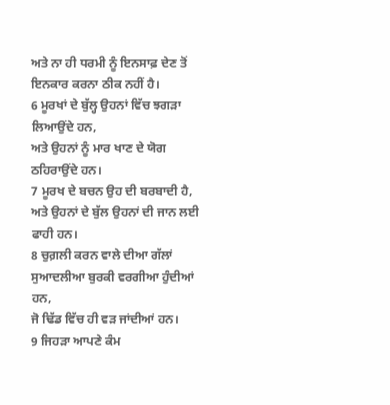ਅਤੇ ਨਾ ਹੀ ਧਰਮੀ ਨੂੰ ਇਨਸਾਫ਼ ਦੇਣ ਤੋਂ ਇਨਕਾਰ ਕਰਨਾ ਠੀਕ ਨਹੀਂ ਹੈ।
6 ਮੂਰਖਾਂ ਦੇ ਬੁੱਲ੍ਹ ਉਹਨਾਂ ਵਿੱਚ ਝਗੜਾ ਲਿਆਉਂਦੇ ਹਨ,
ਅਤੇ ਉਹਨਾਂ ਨੂੰ ਮਾਰ ਖਾਣ ਦੇ ਯੋਗ ਠਹਿਰਾਉਂਦੇ ਹਨ।
7 ਮੂਰਖ ਦੇ ਬਚਨ ਉਹ ਦੀ ਬਰਬਾਦੀ ਹੈ,
ਅਤੇ ਉਹਨਾਂ ਦੇ ਬੁੱਲ ਉਹਨਾਂ ਦੀ ਜਾਨ ਲਈ ਫਾਹੀ ਹਨ।
8 ਚੁਗ਼ਲੀ ਕਰਨ ਵਾਲੇ ਦੀਆ ਗੱਲਾਂ ਸੁਆਦਲੀਆ ਬੁਰਕੀ ਵਰਗੀਆ ਹੁੰਦੀਆਂ ਹਨ,
ਜੋ ਢਿੱਡ ਵਿੱਚ ਹੀ ਵੜ ਜਾਂਦੀਆਂ ਹਨ।
9 ਜਿਹੜਾ ਆਪਣੇ ਕੰਮ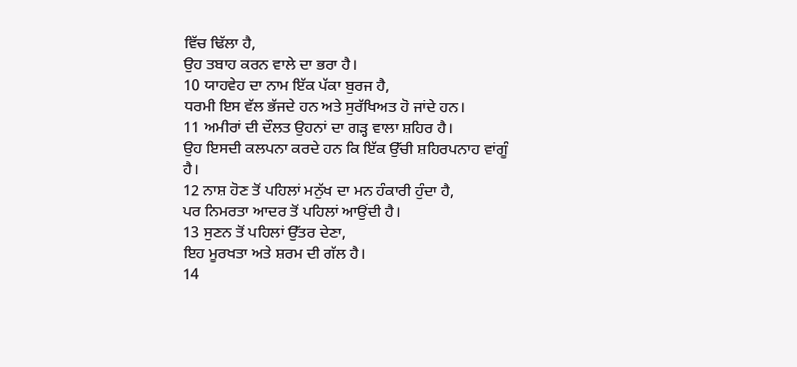ਵਿੱਚ ਢਿੱਲਾ ਹੈ,
ਉਹ ਤਬਾਹ ਕਰਨ ਵਾਲੇ ਦਾ ਭਰਾ ਹੈ।
10 ਯਾਹਵੇਹ ਦਾ ਨਾਮ ਇੱਕ ਪੱਕਾ ਬੁਰਜ ਹੈ,
ਧਰਮੀ ਇਸ ਵੱਲ ਭੱਜਦੇ ਹਨ ਅਤੇ ਸੁਰੱਖਿਅਤ ਹੋ ਜਾਂਦੇ ਹਨ।
11 ਅਮੀਰਾਂ ਦੀ ਦੌਲਤ ਉਹਨਾਂ ਦਾ ਗੜ੍ਹ ਵਾਲਾ ਸ਼ਹਿਰ ਹੈ।
ਉਹ ਇਸਦੀ ਕਲਪਨਾ ਕਰਦੇ ਹਨ ਕਿ ਇੱਕ ਉੱਚੀ ਸ਼ਹਿਰਪਨਾਹ ਵਾਂਗੂੰ ਹੈ।
12 ਨਾਸ਼ ਹੋਣ ਤੋਂ ਪਹਿਲਾਂ ਮਨੁੱਖ ਦਾ ਮਨ ਹੰਕਾਰੀ ਹੁੰਦਾ ਹੈ,
ਪਰ ਨਿਮਰਤਾ ਆਦਰ ਤੋਂ ਪਹਿਲਾਂ ਆਉਂਦੀ ਹੈ।
13 ਸੁਣਨ ਤੋਂ ਪਹਿਲਾਂ ਉੱਤਰ ਦੇਣਾ,
ਇਹ ਮੂਰਖਤਾ ਅਤੇ ਸ਼ਰਮ ਦੀ ਗੱਲ ਹੈ।
14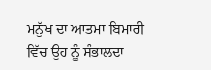ਮਨੁੱਖ ਦਾ ਆਤਮਾ ਬਿਮਾਰੀ ਵਿੱਚ ਉਹ ਨੂੰ ਸੰਭਾਲਦਾ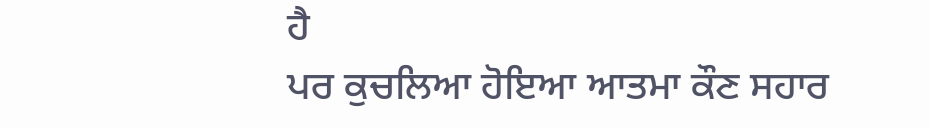ਹੈ
ਪਰ ਕੁਚਲਿਆ ਹੋਇਆ ਆਤਮਾ ਕੌਣ ਸਹਾਰ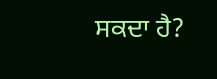ਸਕਦਾ ਹੈ?